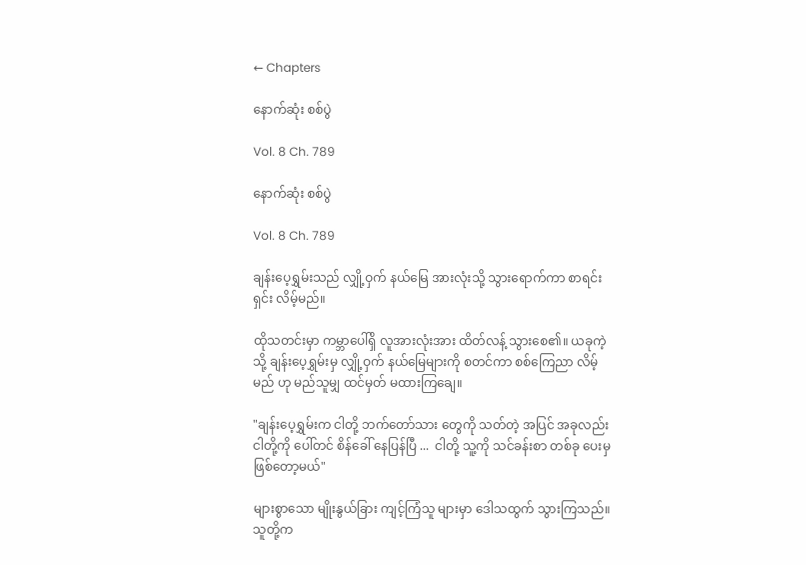← Chapters

နောက်ဆုံး စစ်ပွဲ

Vol. 8 Ch. 789

နောက်ဆုံး စစ်ပွဲ

Vol. 8 Ch. 789

ချန်းပေ့ရွှမ်းသည် လျှို့ဝှက် နယ်မြေ အားလုံးသို့ သွားရောက်ကာ စာရင်းရှင်း လိမ့်မည်။

ထိုသတင်းမှာ ကမ္ဘာပေါ်ရှိ လူအားလုံးအား ထိတ်လန့် သွားစေ၏။ ယခုကဲ့သို့ ချန်းပေ့ရွှမ်းမှ လျှို့ဝှက် နယ်မြေများကို စတင်ကာ စစ်ကြေညာ လိမ့်မည် ဟု မည်သူမျှ ထင်မှတ် မထားကြချေ။

"ချန်းပေ့ရွှမ်းက ငါတို့ ဘက်တော်သား တွေကို သတ်တဲ့ အပြင် အခုလည်း ငါတို့ကို ပေါ်တင် စိန်ခေါ် နေပြန်ပြီ ...  ငါတို့ သူ့ကို သင်ခန်းစာ တစ်ခု ပေးမှ ဖြစ်တော့မယ်"

များစွာသော မျိုးနွယ်ခြား ကျင့်ကြံသူ များမှာ ဒေါသထွက် သွားကြသည်။ သူတို့က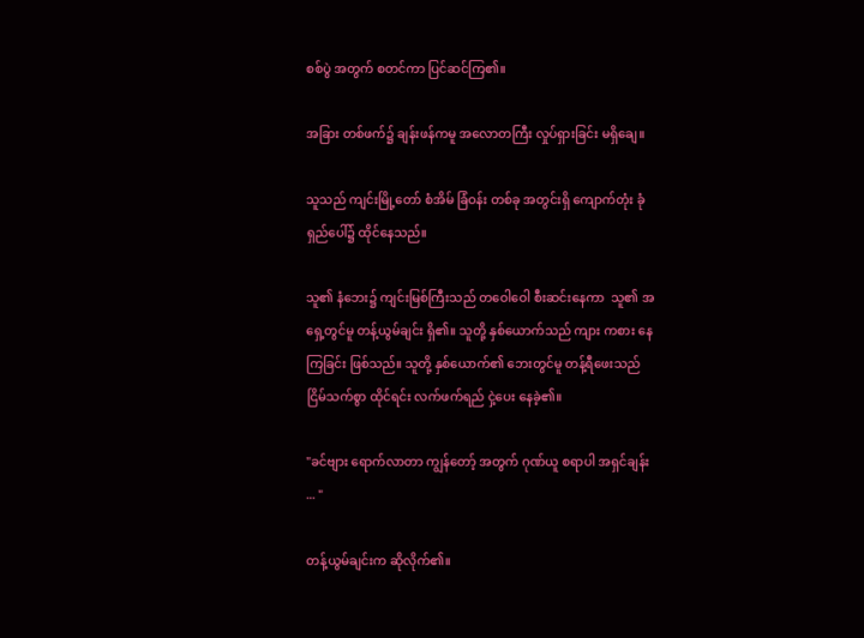စစ်ပွဲ အတွက် စတင်ကာ ပြင်ဆင်ကြ၏။

အခြား တစ်ဖက်၌ ချန်းဖန်ကမူ အလောတကြီး လှုပ်ရှားခြင်း မရှိချေ။

သူသည် ကျင်းမြို့တော် စံအိမ် ခြံဝန်း တစ်ခု အတွင်းရှိ ကျောက်တုံး ခုံရှည်ပေါ်၌ ထိုင်နေသည်။

သူ၏ နံဘေး၌ ကျင်းမြစ်ကြီးသည် တဝေါဝေါ စီးဆင်းနေကာ  သူ၏ အရှေ့တွင်မူ တန့်ယွမ်ချင်း ရှိ၏။ သူတို့ နှစ်ယောက်သည် ကျား ကစား နေကြခြင်း ဖြစ်သည်။ သူတို့ နှစ်ယောက်၏ ဘေးတွင်မူ တန့်ရီဖေးသည် ငြိမ်သက်စွာ ထိုင်ရင်း လက်ဖက်ရည် ငှဲ့ပေး နေခဲ့၏။

"ခင်ဗျား ရောက်လာတာ ကျွန်တော့် အတွက် ဂုဏ်ယူ စရာပါ အရှင်ချန်း ... "

တန့်ယွမ်ချင်းက ဆိုလိုက်၏။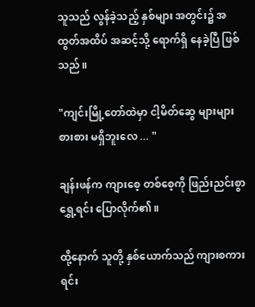သူသည် လွန်ခဲ့သည့် နှစ်များ အတွင်း၌ အထွတ်အထိပ် အဆင့်သို့ ရောက်ရှိ နေခဲ့ပြီ ဖြစ်သည်။

"ကျင်းမြို့တော်ထဲမှာ ငါ့မိတ်ဆွေ များများ စားစား မရှိဘူးလေ ... "

ချန်းဖန်က ကျားစေ့ တစ်စေ့ကို ဖြည်းညင်းစွာ ရွှေ့ရင်း ပြောလိုက်၏။

ထို့နောက် သူတို့ နှစ်ယောက်သည် ကျားစကားရင်း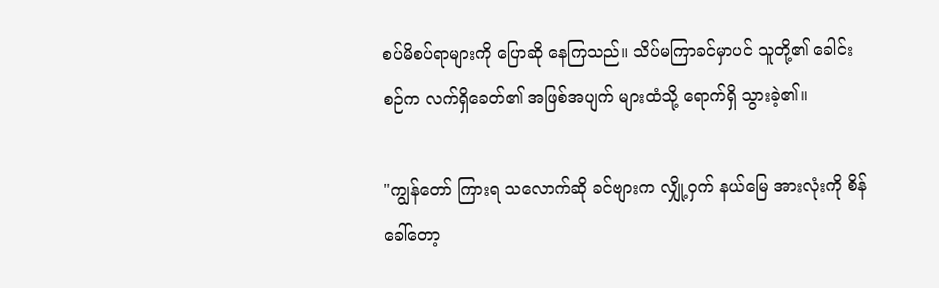စပ်မိစပ်ရာများကို ပြောဆို နေကြသည်။ သိပ်မကြာခင်မှာပင် သူတို့၏ ခေါင်းစဉ်က လက်ရှိခေတ်၏ အဖြစ်အပျက် များထံသို့ ရောက်ရှိ သွားခဲ့၏။

"ကျွန်တော် ကြားရ သလောက်ဆို ခင်ဗျားက လျှို့ဝှက် နယ်မြေ အားလုံးကို စိန်ခေါ်တော့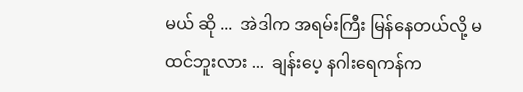မယ် ဆို ...  အဲဒါက အရမ်းကြီး မြန်နေတယ်လို့ မထင်ဘူးလား ...  ချန်းပေ့ နဂါးရေကန်က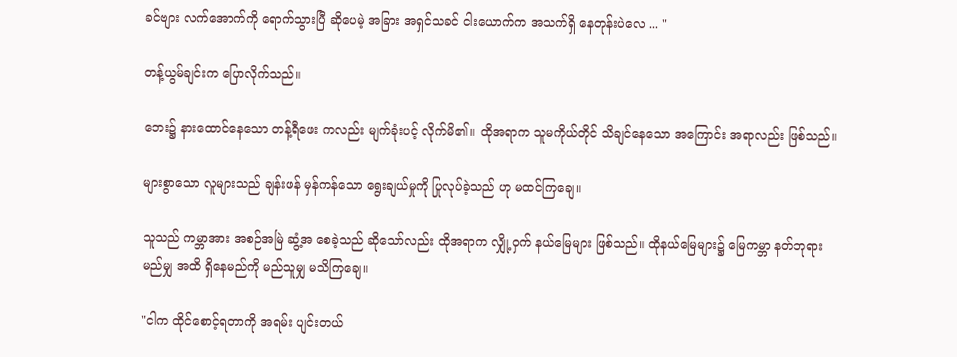ခင်ဗျား လက်အောက်ကို ရောက်သွားပြီ ဆိုပေမဲ့ အခြား အရှင်သခင် ငါးယောက်က အသက်ရှိ နေတုန်းပဲလေ ... "

တန့်ယွမ်ချင်းက ပြောလိုက်သည်။

ဘေး၌ နားထောင်နေသော တန့်ရီဖေး ကလည်း မျက်ခုံးပင့် လိုက်မိ၏။ ထိုအရာက သူမကိုယ်တိုင် သိချင်နေသော အကြောင်း အရာလည်း ဖြစ်သည်။

များစွာသော လူများသည် ချန်းဖန် မှန်ကန်သော ရွေးချယ်မှုကို ပြုလုပ်ခဲ့သည် ဟု မထင်ကြချေ။

သူသည် ကမ္ဘာအား အစဉ်အမြဲ ဆွံ့အ စေခဲ့သည် ဆိုသော်လည်း ထိုအရာက လျှို့ဝှက် နယ်မြေများ ဖြစ်သည်။ ထိုနယ်မြေများ၌ မြေကမ္ဘာ နတ်ဘုရား မည်မျှ အထိ ရှိနေမည်ကို မည်သူမျှ မသိကြချေ။

"ငါက ထိုင်စောင့်ရတာကို အရမ်း ပျင်းတယ်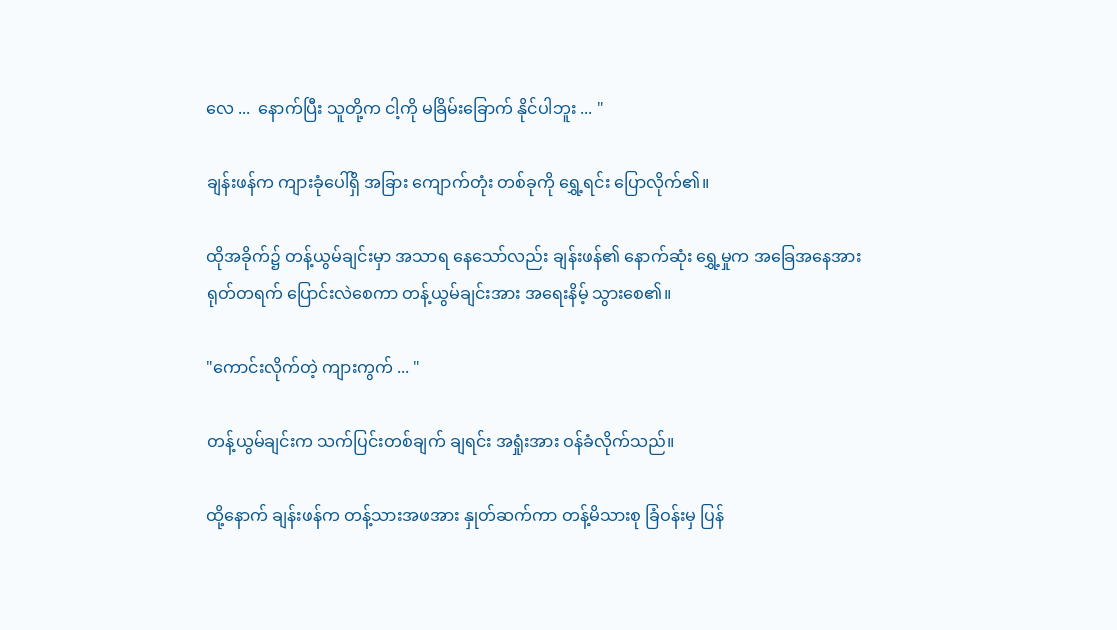လေ ...  နောက်ပြီး သူတို့က ငါ့ကို မခြိမ်းခြောက် နိုင်ပါဘူး ... "

ချန်းဖန်က ကျားခုံပေါ်ရှိ အခြား ကျောက်တုံး တစ်ခုကို ရွှေ့ရင်း ပြောလိုက်၏။

ထိုအခိုက်၌ တန့်ယွမ်ချင်းမှာ အသာရ နေသော်လည်း ချန်းဖန်၏ နောက်ဆုံး ရွှေ့မှုက အခြေအနေအား ရုတ်တရက် ပြောင်းလဲစေကာ တန့်ယွမ်ချင်းအား အရေးနိမ့် သွားစေ၏။

"ကောင်းလိုက်တဲ့ ကျားကွက် ... "

တန့်ယွမ်ချင်းက သက်ပြင်းတစ်ချက် ချရင်း အရှုံးအား ဝန်ခံလိုက်သည်။

ထို့နောက် ချန်းဖန်က တန့်သားအဖအား နှုတ်ဆက်ကာ တန့်မိသားစု ခြံဝန်းမှ ပြန်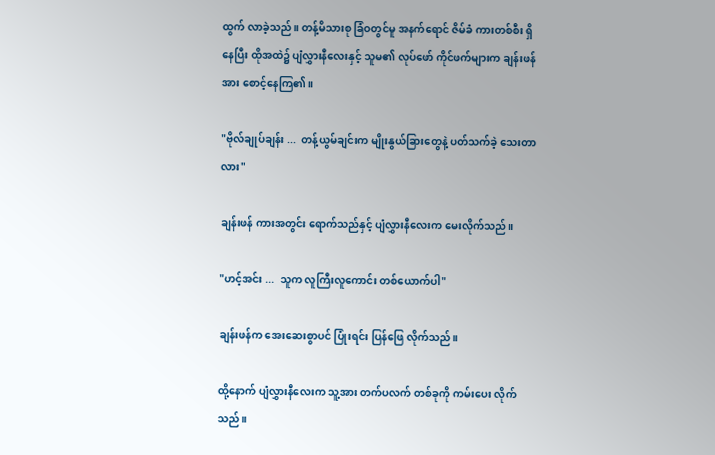ထွက် လာခဲ့သည်။ တန့်မိသားစု ခြံဝတွင်မူ အနက်ရောင် ဇိမ်ခံ ကားတစ်စီး ရှိနေပြီး ထိုအထဲ၌ ပျံလွှားနီလေးနှင့် သူမ၏ လုပ်ဖော် ကိုင်ဖက်များက ချန်းဖန်အား စောင့်နေကြ၏။

"ဗိုလ်ချုပ်ချန်း ...  တန့်ယွမ်ချင်းက မျိုးနွယ်ခြားတွေနဲ့ ပတ်သက်ခဲ့ သေးတာလား"

ချန်းဖန် ကားအတွင်း ရောက်သည်နှင့် ပျံလွှားနီလေးက မေးလိုက်သည်။

"ဟင့်အင်း ...  သူက လူကြီးလူကောင်း တစ်ယောက်ပါ"

ချန်းဖန်က အေးဆေးစွာပင် ပြုံးရင်း ပြန်ဖြေ လိုက်သည်။

ထို့နောက် ပျံလွှားနီလေးက သူ့အား တက်ပလက် တစ်ခုကို ကမ်းပေး လိုက်သည်။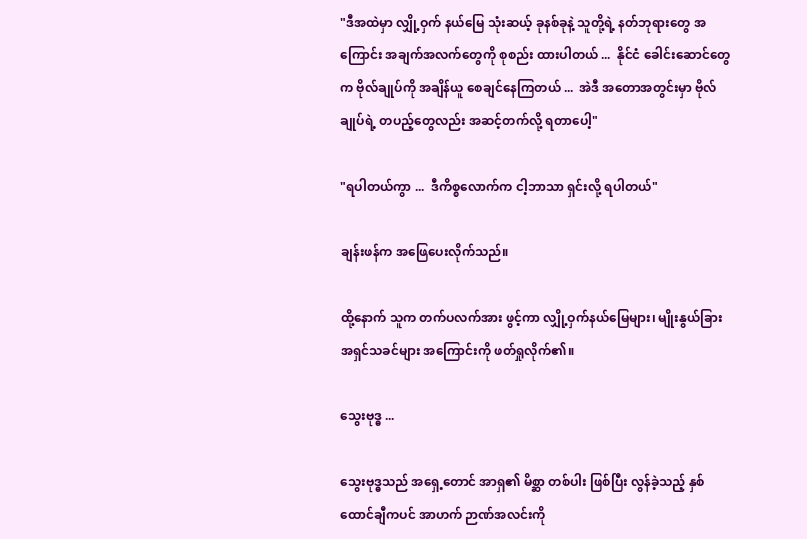"ဒီအထဲမှာ လျှို့ဝှက် နယ်မြေ သုံးဆယ့် ခုနစ်ခုနဲ့ သူတို့ရဲ့ နတ်ဘုရားတွေ အကြောင်း အချက်အလက်တွေကို စုစည်း ထားပါတယ် ...  နိုင်ငံ ခေါင်းဆောင်တွေက ဗိုလ်ချုပ်ကို အချိန်ယူ စေချင်နေကြတယ် ...  အဲဒီ အတောအတွင်းမှာ ဗိုလ်ချုပ်ရဲ့ တပည့်တွေလည်း အဆင့်တက်လို့ ရတာပေါ့"

"ရပါတယ်ကွာ ...  ဒီကိစ္စလောက်က ငါ့ဘာသာ ရှင်းလို့ ရပါတယ်"

ချန်းဖန်က အဖြေပေးလိုက်သည်။

ထို့နောက် သူက တက်ပလက်အား ဖွင့်ကာ လျှို့ဝှက်နယ်မြေများ၊ မျိုးနွယ်ခြား အရှင်သခင်များ အကြောင်းကို ဖတ်ရှုလိုက်၏။

သွေးဗုဒ္ဓ ...

သွေးဗုဒ္ဓသည် အရှေ့တောင် အာရှ၏ မိစ္ဆာ တစ်ပါး ဖြစ်ပြီး လွန်ခဲ့သည့် နှစ်ထောင်ချီကပင် အာဟက် ဉာဏ်အလင်းကို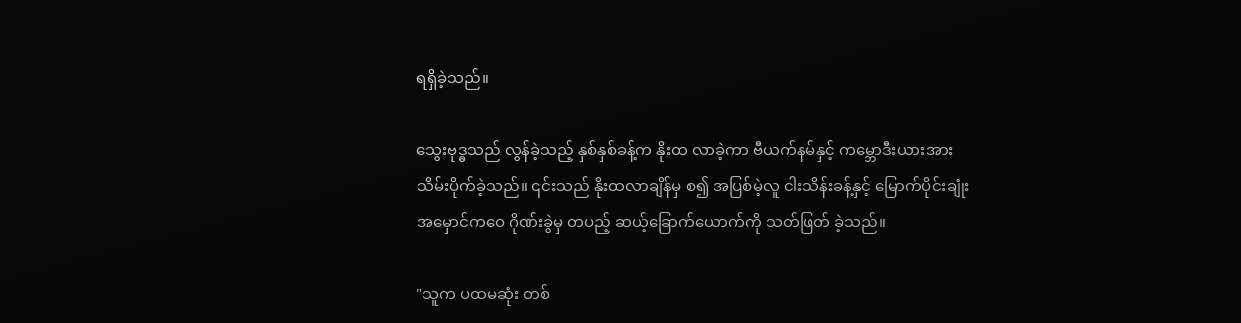ရရှိခဲ့သည်။

သွေးဗုဒ္ဓသည် လွန်ခဲ့သည့် နှစ်နှစ်ခန့်က နိုးထ လာခဲ့ကာ ဗီယက်နမ်နှင့် ကမ္ဘောဒီးယားအား သိမ်းပိုက်ခဲ့သည်။ ၎င်းသည် နိုးထလာချိန်မှ စ၍ အပြစ်မဲ့လူ ငါးသိန်းခန့်နှင့် မြောက်ပိုင်းချုံး အမှောင်ကဝေ ဂိုဏ်းခွဲမှ တပည့် ဆယ့်ခြောက်ယောက်ကို သတ်ဖြတ် ခဲ့သည်။

"သူက ပထမဆုံး တစ်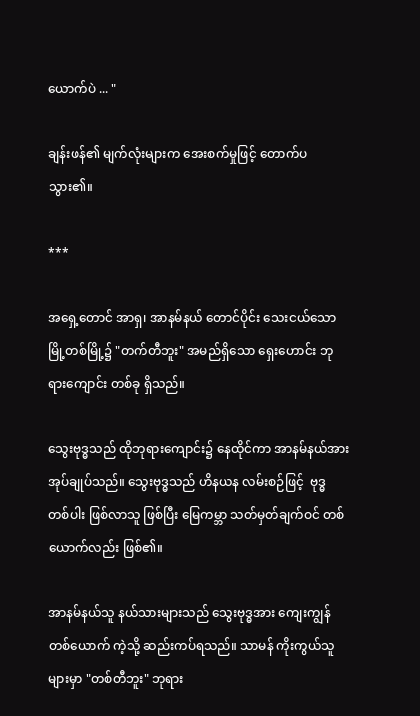ယောက်ပဲ ... "

ချန်းဖန်၏ မျက်လုံးများက အေးစက်မှုဖြင့် တောက်ပ သွား၏။

***

အရှေ့တောင် အာရှ၊ အာနမ်နယ် တောင်ပိုင်း သေးငယ်သော မြို့တစ်မြို့၌ "တက်တီဘူး" အမည်ရှိသော ရှေးဟောင်း ဘုရားကျောင်း တစ်ခု ရှိသည်။

သွေးဗုဒ္ဓသည် ထိုဘုရားကျောင်း၌ နေထိုင်ကာ အာနမ်နယ်အား အုပ်ချုပ်သည်။ သွေးဗုဒ္ဓသည် ဟိနယန လမ်းစဉ်ဖြင့်  ဗုဒ္ဓ တစ်ပါး ဖြစ်လာသူ ဖြစ်ပြီး မြေကမ္ဘာ သတ်မှတ်ချက်ဝင် တစ်ယောက်လည်း ဖြစ်၏။

အာနမ်နယ်သူ နယ်သားများသည် သွေးဗုဒ္ဓအား ကျေးကျွန် တစ်ယောက် ကဲ့သို့ ဆည်းကပ်ရသည်။ သာမန် ကိုးကွယ်သူများမှာ "တစ်တီဘူး" ဘုရား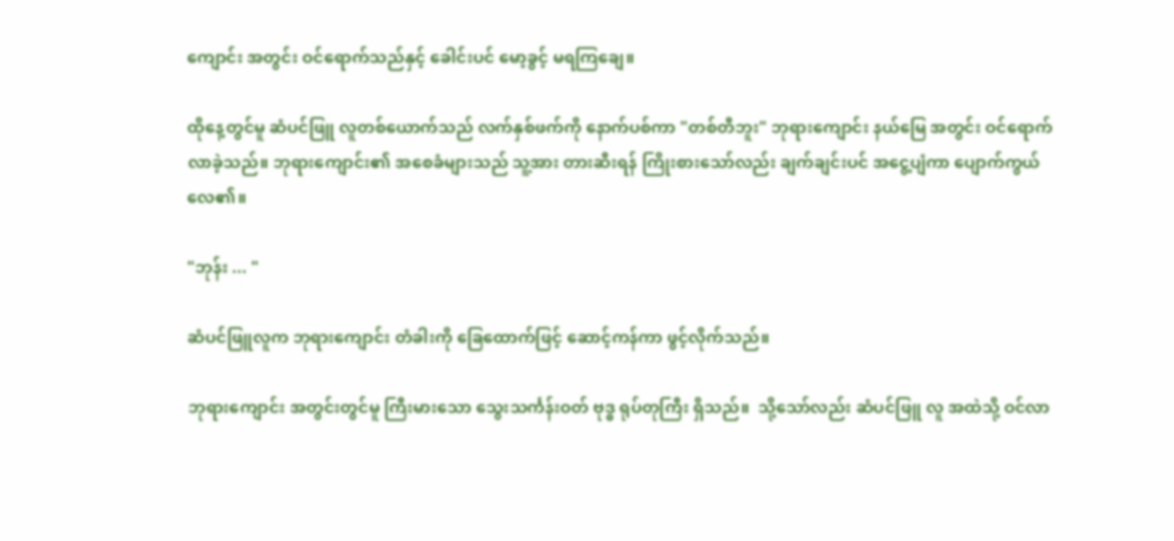ကျောင်း အတွင်း ဝင်ရောက်သည်နှင့် ခေါင်းပင် မော့ခွင့် မရကြချေ။

ထိုနေ့တွင်မူ ဆံပင်ဖြူ လူတစ်ယောက်သည် လက်နှစ်ဖက်ကို နောက်ပစ်ကာ "တစ်တီဘူး" ဘုရားကျောင်း နယ်မြေ အတွင်း ဝင်ရောက် လာခဲ့သည်။ ဘုရားကျောင်း၏ အစေခံများသည် သူ့အား တားဆီးရန် ကြိုးစားသော်လည်း ချက်ချင်းပင် အငွေ့ပျံကာ ပျောက်ကွယ်လေ၏။

"ဘုန်း ... "

ဆံပင်ဖြူလူက ဘုရားကျောင်း တံခါးကို ခြေထောက်ဖြင့် ဆောင့်ကန်ကာ ဖွင့်လိုက်သည်။

ဘုရားကျောင်း အတွင်းတွင်မူ ကြီးမားသော သွေးသင်္ကန်းဝတ် ဗုဒ္ဓ ရုပ်တုကြီး ရှိသည်။  သို့သော်လည်း ဆံပင်ဖြူ လူ အထဲသို့ ဝင်လာ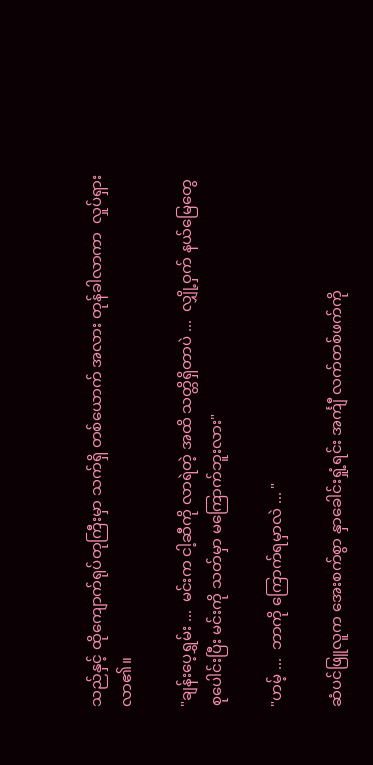သည်နှင့် ထိုကျောက်ရုပ်တုကြီးမှာ သက်ရှိ တစ်ယောက် အလား တုန်ခါလာကာ  လှုပ်ရှား လာ၏။

"ချန်းပေ့ရွှမ်း ...  မင်းက ငါ့ဆီကို လာရဲတဲ့ အထိ သတ္တိရှိတာပဲ ...  လျှို့ဝှက် နယ်မြေတွေ စုပေါင်းပြီး မင်းကို သတ်မှာ မကြောက်ဘူးလား"

"ဟမ့် ...  ဘာကို ကြောက်ရမှာလဲ ... "

ဆံပင်ဖြူလူက အေးစက်စွာ နှာခေါင်းရှုံ့ရင်း အင်္ကျီ လက်တစ်ဖက်ကို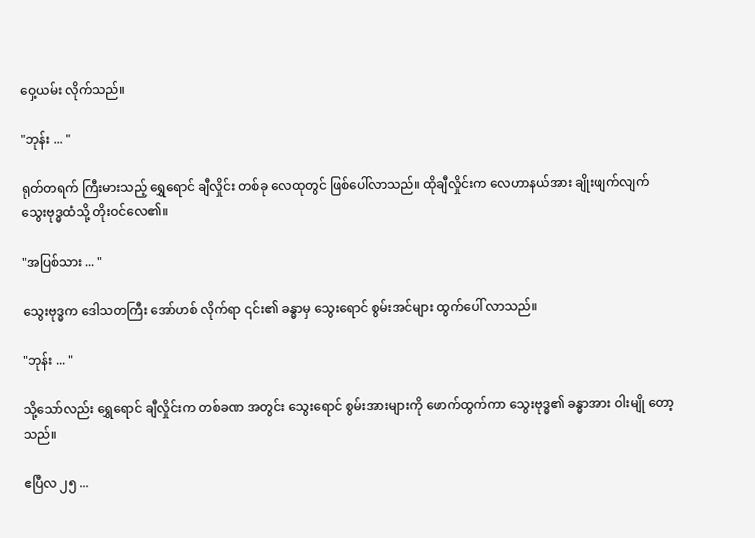ဝှေ့ယမ်း လိုက်သည်။

"ဘုန်း ... "

ရုတ်တရက် ကြီးမားသည့် ရွှေရောင် ချီလှိုင်း တစ်ခု လေထုတွင် ဖြစ်ပေါ်လာသည်။ ထိုချီလှိုင်းက လေဟာနယ်အား ချိုးဖျက်လျက် သွေးဗုဒ္ဓထံသို့ တိုးဝင်လေ၏။

"အပြစ်သား ... "

သွေးဗုဒ္ဓက ဒေါသတကြီး အော်ဟစ် လိုက်ရာ ၎င်း၏ ခန္ဓာမှ သွေးရောင် စွမ်းအင်များ ထွက်ပေါ် လာသည်။

"ဘုန်း ... "

သို့သော်လည်း ရွှေရောင် ချီလှိုင်းက တစ်ခဏ အတွင်း သွေးရောင် စွမ်းအားများကို ဖောက်ထွက်ကာ သွေးဗုဒ္ဓ၏ ခန္ဓာအား ဝါးမျို တော့သည်။

ဧပြီလ ၂၅ ...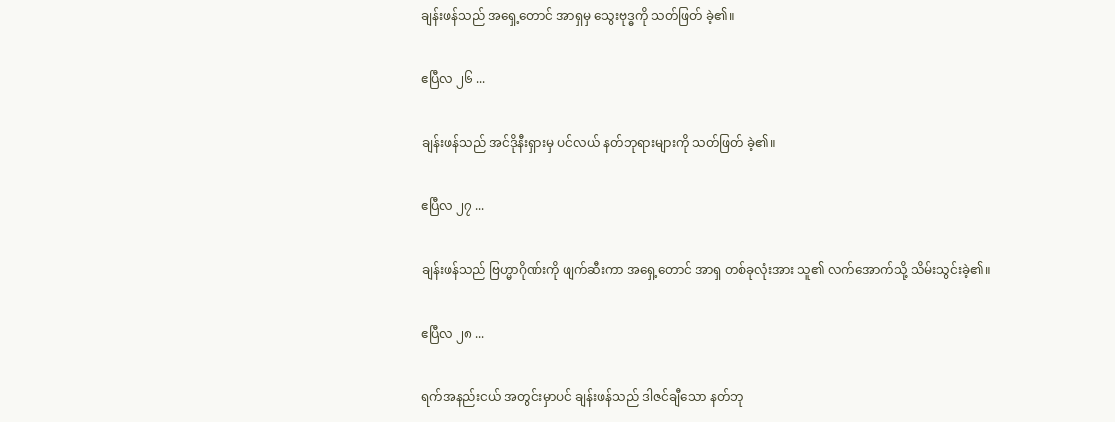ချန်းဖန်သည် အရှေ့တောင် အာရှမှ သွေးဗုဒ္ဓကို သတ်ဖြတ် ခဲ့၏။

ဧပြီလ ၂၆ ...

ချန်းဖန်သည် အင်ဒိုနီးရှားမှ ပင်လယ် နတ်ဘုရားများကို သတ်ဖြတ် ခဲ့၏။

ဧပြီလ ၂၇ ...

ချန်းဖန်သည် ဗြဟ္မာဂိုဏ်းကို ဖျက်ဆီးကာ အရှေ့တောင် အာရှ တစ်ခုလုံးအား သူ၏ လက်အောက်သို့ သိမ်းသွင်းခဲ့၏။

ဧပြီလ ၂၈ ...

ရက်အနည်းငယ် အတွင်းမှာပင် ချန်းဖန်သည် ဒါဇင်ချီသော နတ်ဘု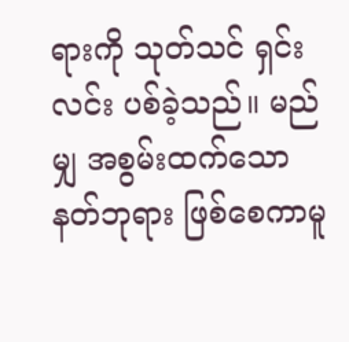ရားကို သုတ်သင် ရှင်းလင်း ပစ်ခဲ့သည်။ မည်မျှ အစွမ်းထက်သော နတ်ဘုရား ဖြစ်စေကာမူ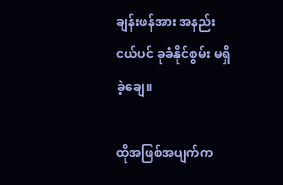ချန်းဖန်အား အနည်းငယ်ပင် ခုခံနိုင်စွမ်း မရှိခဲ့ချေ။

ထိုအဖြစ်အပျက်က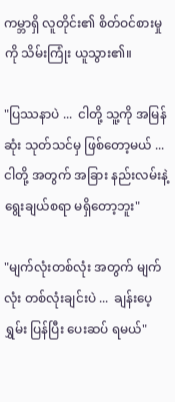ကမ္ဘာရှိ လူတိုင်း၏ စိတ်ဝင်စားမှုကို သိမ်းကြုံး ယူသွား၏။

"ပြဿနာပဲ ...  ငါတို့ သူ့ကို အမြန်ဆုံး သုတ်သင်မှ ဖြစ်တော့မယ် ...  ငါတို့ အတွက် အခြား နည်းလမ်းနဲ့ ရွေးချယ်စရာ မရှိတော့ဘူး"

"မျက်လုံးတစ်လုံး အတွက် မျက်လုံး တစ်လုံးချင်းပဲ ...  ချန်းပေ့ရွှမ်း ပြန်ပြီး ပေးဆပ် ရမယ်"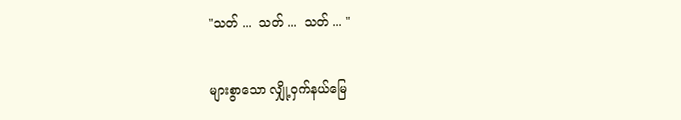"သတ် ...  သတ် ...  သတ် ... "

များစွာသော လျှို့ဝှက်နယ်မြေ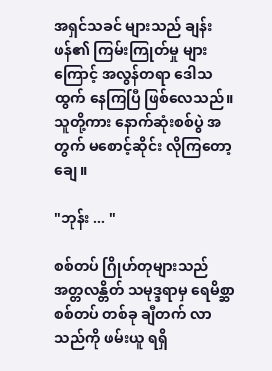အရှင်သခင် များသည် ချန်းဖန်၏ ကြမ်းကြုတ်မှု များကြောင့် အလွန်တရာ ဒေါသထွက် နေကြပြီ ဖြစ်လေသည်။ သူတို့ကား နောက်ဆုံးစစ်ပွဲ အတွက် မစောင့်ဆိုင်း လိုကြတော့ချေ။

"ဘုန်း ... "

စစ်တပ် ဂြိုဟ်တုများသည် အတ္တလန္တိတ် သမုဒ္ဒရာမှ ရေမိစ္ဆာ စစ်တပ် တစ်ခု ချီတက် လာသည်ကို ဖမ်းယူ ရရှိ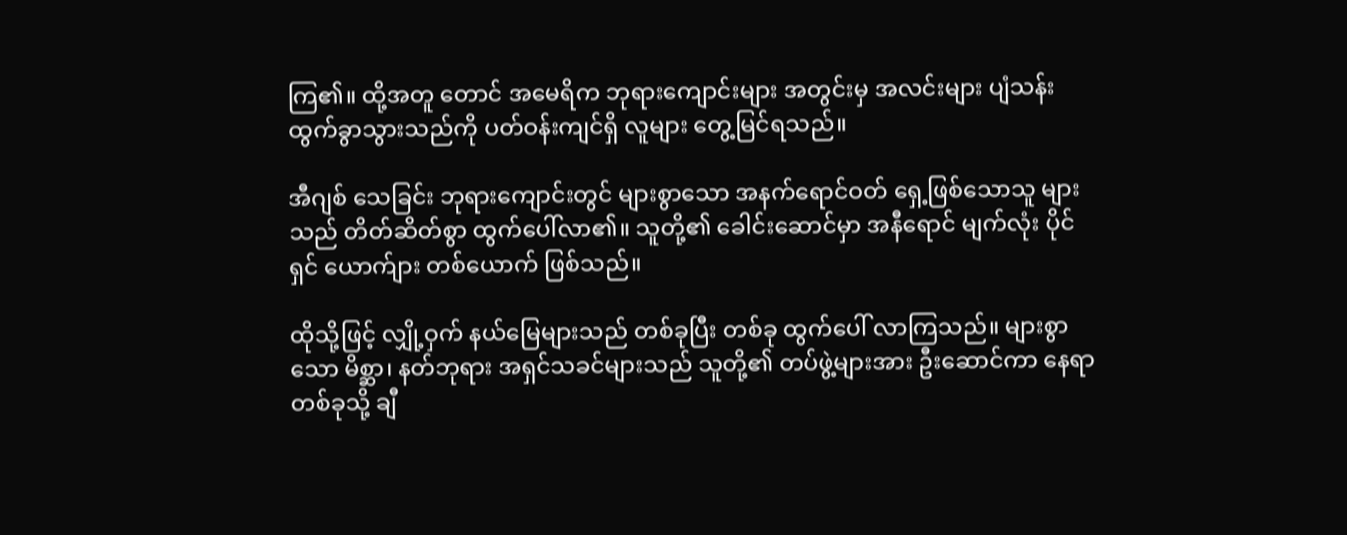ကြ၏။ ထို့အတူ တောင် အမေရိက ဘုရားကျောင်းများ အတွင်းမှ အလင်းများ ပျံသန်း ထွက်ခွာသွားသည်ကို ပတ်ဝန်းကျင်ရှိ လူများ တွေ့မြင်ရသည်။

အီဂျစ် သေခြင်း ဘုရားကျောင်းတွင် များစွာသော အနက်ရောင်ဝတ် ရှေ့ဖြစ်သောသူ များသည် တိတ်ဆိတ်စွာ ထွက်ပေါ်လာ၏။ သူတို့၏ ခေါင်းဆောင်မှာ အနီရောင် မျက်လုံး ပိုင်ရှင် ယောက်ျား တစ်ယောက် ဖြစ်သည်။

ထိုသို့ဖြင့် လျှို့ဝှက် နယ်မြေများသည် တစ်ခုပြီး တစ်ခု ထွက်ပေါ် လာကြသည်။ များစွာသော မိစ္ဆာ၊ နတ်ဘုရား အရှင်သခင်များသည် သူတို့၏ တပ်ဖွဲ့များအား ဦးဆောင်ကာ နေရာ တစ်ခုသို့ ချီ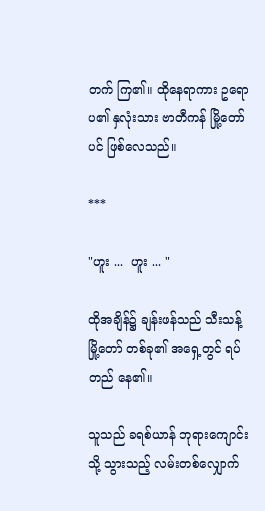တက် ကြ၏။ ထိုနေရာကား ဥရောပ၏ နှလုံးသား ဗာတီကန် မြို့တော်ပင် ဖြစ်လေသည်။

***

"ဟူး ...  ဟူး ... "

ထိုအချိန်၌ ချန်းဖန်သည် သီးသန့် မြို့တော် တစ်ခု၏ အရှေ့တွင် ရပ်တည် နေ၏။

သူသည် ခရစ်ယာန် ဘုရားကျောင်းသို့ သွားသည့် လမ်းတစ်လျှောက်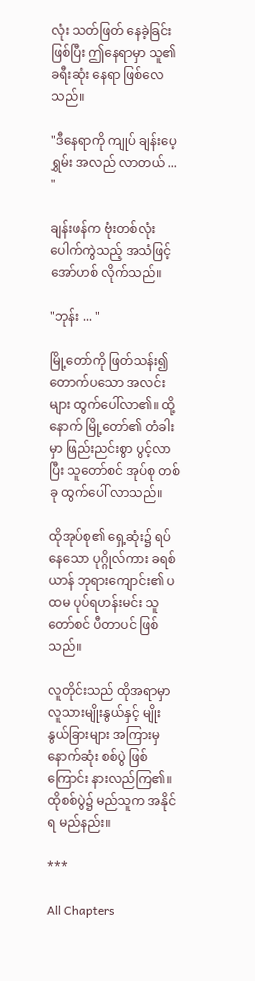လုံး သတ်ဖြတ် နေခဲ့ခြင်း ဖြစ်ပြီး ဤနေရာမှာ သူ၏ ခရီးဆုံး နေရာ ဖြစ်လေသည်။

"ဒီနေရာကို ကျုပ် ချန်းပေ့ရွှမ်း အလည် လာတယ် ... "

ချန်းဖန်က ဗုံးတစ်လုံး ပေါက်ကွဲသည့် အသံဖြင့် အော်ဟစ် လိုက်သည်။

"ဘုန်း ... "

မြို့တော်ကို ဖြတ်သန်း၍ တောက်ပသော အလင်းများ ထွက်ပေါ်လာ၏။ ထို့နောက် မြို့တော်၏ တံခါးမှာ ဖြည်းညင်းစွာ ပွင့်လာပြီး သူတော်စင် အုပ်စု တစ်ခု ထွက်ပေါ် လာသည်။

ထိုအုပ်စု၏ ရှေ့ဆုံး၌ ရပ်နေသော ပုဂ္ဂိုလ်ကား ခရစ်ယာန် ဘုရားကျောင်း၏ ပထမ ပုပ်ရဟန်းမင်း သူတော်စင် ပီတာပင် ဖြစ်သည်။

လူတိုင်းသည် ထိုအရာမှာ လူသားမျိုးနွယ်နှင့် မျိုးနွယ်ခြားများ အကြားမှ နောက်ဆုံး စစ်ပွဲ ဖြစ်ကြောင်း နားလည်ကြ၏။ ထိုစစ်ပွဲ၌ မည်သူက အနိုင်ရ မည်နည်း။

***

All Chapters